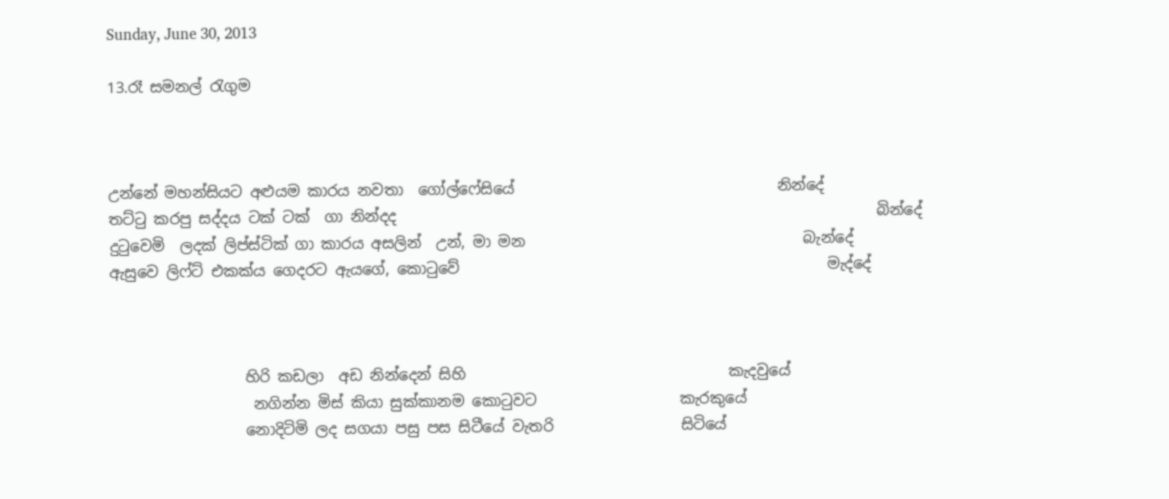Sunday, June 30, 2013

13.රෑ සමනල් රැගුම



උන්නේ මහන්සියට අළුයම කාරය නවතා  ගෝල්ෆේසියේ                                   නින්දේ
තට්ටු කරපු සද්දය ටක් ටක්  ගා නින්දද                                                                බින්දේ
දුටුවෙමි  ලදක් ලිප්ස්ටික් ගා කාරය අසලින්  උන්, මා මන                                     බැන්දේ
ඇසුවෙ ලිෆ්ට් එකක්ය ගෙදරට ඇයගේ, කොටුවේ                                                 මැද්දේ



                  හිරි කඩලා  අඩ නින්දෙන් සිහි                                   කැදවුයේ
                   නගින්න මිස් කියා සුක්කානම කොටුවට                   කැරකුයේ
                  නොදිටිමි ලද සගයා පසු පස සිටීයේ වැතරි                 සිටියේ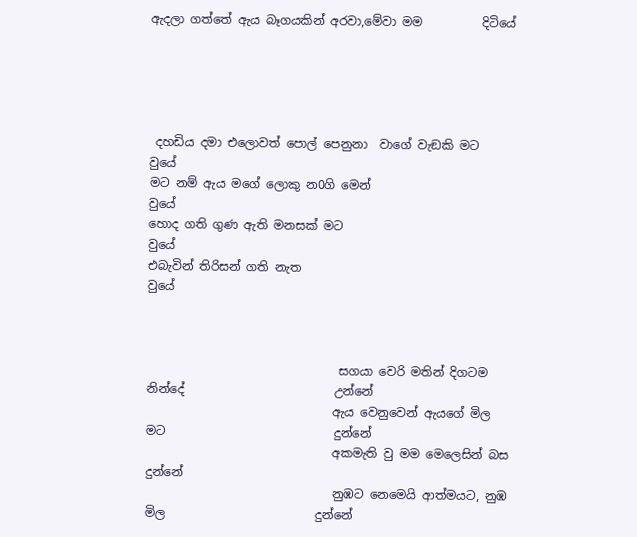ඇදලා ගත්තේ ඇය බෑගයකින් අරවා,මේවා මම          දිටියේ





 දහඩිය දමා එලොවත් පොල් පෙනුනා  වාගේ වැඞකි මට                 වුයේ
මට නම් ඇය මගේ ලොකු න0ගි මෙන්                                          වුයේ
හොද ගති ගුණ ඇති මනසක් මට                                                   වුයේ
එබැවින් තිරිසන් ගති නැත                                                            වුයේ



                                සගයා වෙරි මතින් දිගටම  නින්දේ                         උන්නේ
                               ඇය වෙනුවෙන් ඇයගේ මිල මට                            දුන්නේ
                               අකමැති වු මම මෙලෙසින් බස                               දුන්නේ
                               නුඹට නෙමෙයි ආත්මයට, නුඹ මිල                         දුන්නේ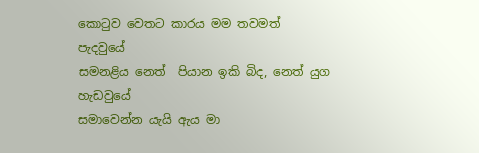කොටුව වෙතට කාරය මම තවමත්                                    පැදවුයේ
සමනළිය නෙත්  පියාන ඉකි බිද, නෙත් යුග                       හැඩවුයේ
සමාවෙන්න යැයි ඇය මා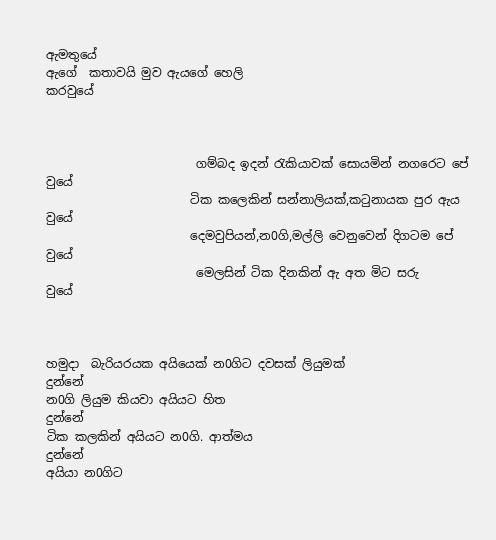ඇමතුයේ
ඇගේ  කතාවයි මුව ඇයගේ හෙලි                                     කරවුයේ



                         ගම්බද ඉදන් රැකියාවක් සොයමින් නගරෙට පේ             වුයේ
                        ටික කලෙකින් සන්නාලියක්,කටුනායක පුර ඇය            වුයේ
                        දෙමවුපියන්,න0ගි,මල්ලි වෙනුවෙන් දිගටම පේ              වුයේ
                         මෙලසින් ටික දිනකින් ඇ අත මිට සරු                           වුයේ



හමුදා  බැරියරයක අයියෙක් න0ගිට දවසක් ලියුමක්                                දුන්නේ
න0ගි ලියුම කියවා අයියට හිත                                                               දුන්නේ
ටික කලකින් අයියට න0ගි. ආත්මය                                                       දුන්නේ
අයියා න0ගිට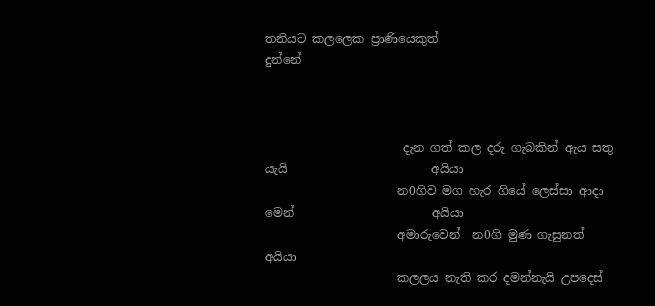තනියට කලලෙක ප්‍රාණියෙකුත්                                        දුන්නේ



                       දැන ගත් කල දරු ගැබකින් ඇය සතු යැයි                        අයියා
                      න0ගිව මග හැර ගියේ ලෙස්සා ආදා මෙන්                       අයියා
                      අමාරුවෙන්  න0ගි මුණ ගැසුනත්                                    අයියා
                      කලලය නැති කර දමන්නැයි උපදෙස්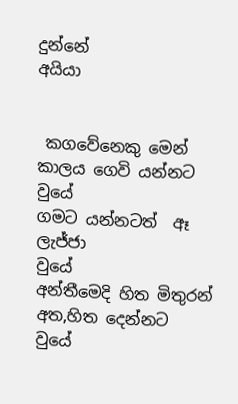දුන්නේ                  අයියා


 කගවේනෙකු මෙන් කාලය ගෙවි යන්නට                              වුයේ
ගමට යන්නටත්  ඈ ලැජ්ජා                                                     වුයේ
අන්තීමෙදි හිත මිතුරන් අත,හිත දෙන්නට                                වුයේ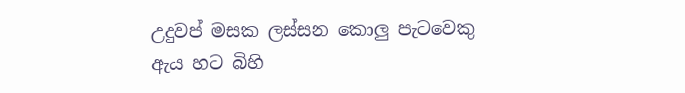උදුවප් මසක ලස්සන කොලු පැටවෙකු ඇය හට බිහි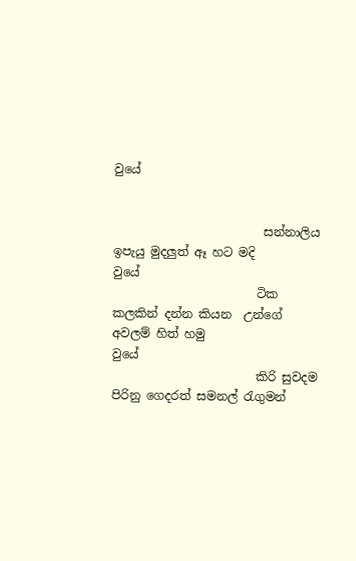වුයේ


                         සන්නාලිය ඉපැයු මුදලුත් ඈ හට මදි                                         වුයේ
                        ටික කලකින් දන්න කියන  උන්ගේ අවලම් හිත් හමු                  වුයේ
                        කිරි සුවදම පිරිනු ගෙදරත් සමනල් රැගුමන්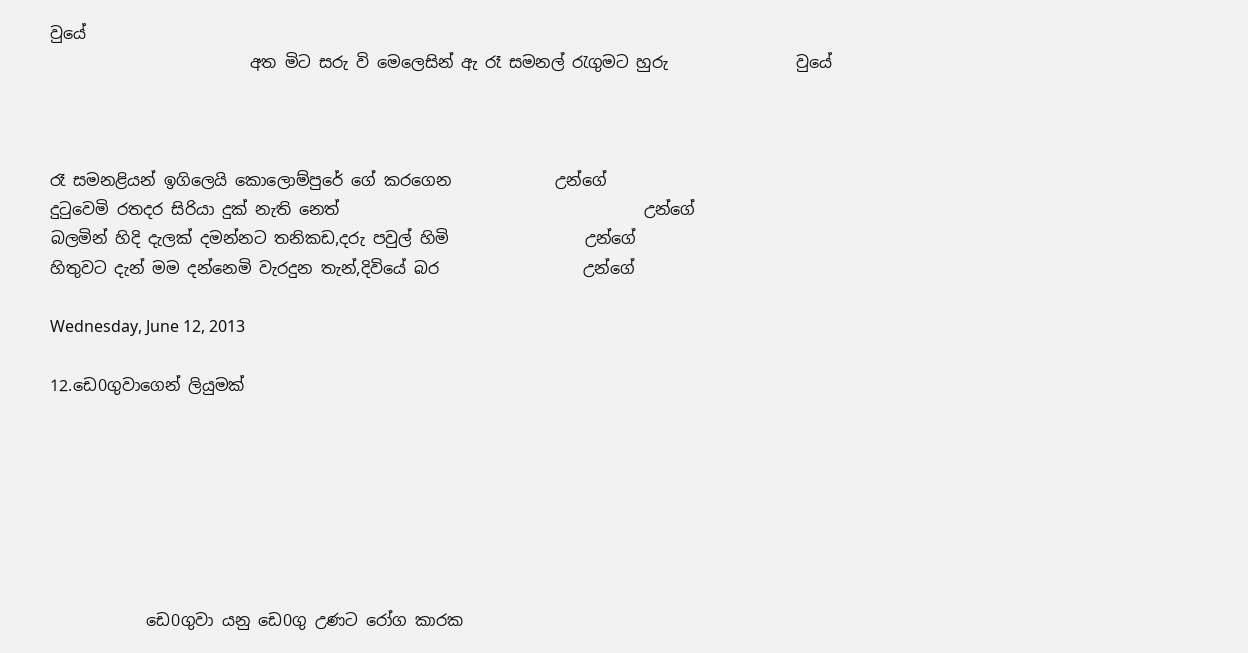වුයේ
                         අත මිට සරු වි මෙලෙසින් ඇ රෑ සමනල් රැගුමට හුරු                වුයේ



රෑ සමනළියන් ඉගිලෙයි කොලොම්පුරේ ගේ කරගෙන             උන්ගේ
දුටුවෙමි රතදර සිරියා දුක් නැති නෙත්                                      උන්ගේ
බලමින් හිදි දැලක් දමන්නට තනිකඩ,දරු පවුල් හිමි                 උන්ගේ
හිතුවට දැන් මම දන්නෙමි වැරදුන තැන්,දිවියේ බර                  උන්ගේ

Wednesday, June 12, 2013

12.ඩෙ0ගුවාගෙන් ලියුමක්







            ඩෙ0ගුවා යනු ඩෙ0ගු උණට රෝග කාරක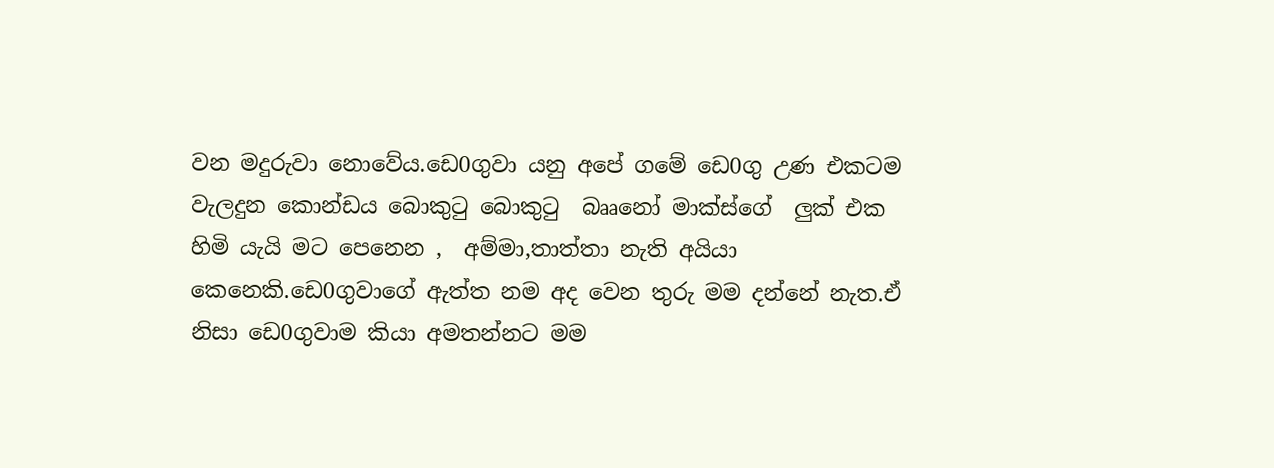වන මදුරුවා නොවේය.ඩෙ0ගුවා යනු අපේ ගමේ ඩෙ0ගු උණ එකටම වැලදුන කොන්ඩය බොකුටු බොකුටු  බෲනෝ මාක්ස්ගේ  ලුක් එක හිමි යැයි මට පෙනෙන ,  අම්මා,තාත්තා නැති අයියා කෙනෙකි.ඩෙ0ගුවාගේ ඇත්ත නම අද වෙන තුරු මම දන්නේ නැත.ඒ නිසා ඩෙ0ගුවාම කියා අමතන්නට මම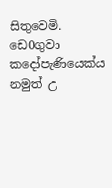සිතුවෙමි. ඩෙ0ගුවා කදෝපැණියෙක්ය නමුත් උ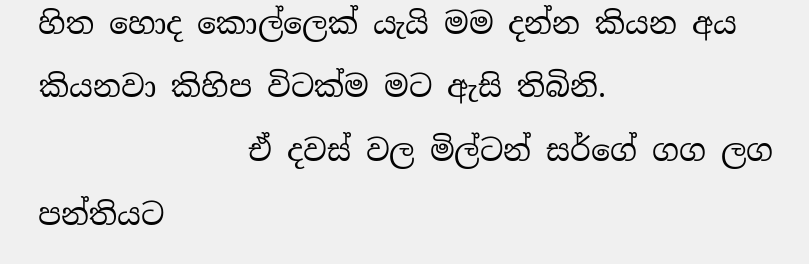හිත හොද කොල්ලෙක් යැයි මම දන්න කියන අය කියනවා කිහිප විටක්ම මට ඇසි තිබිනි.
              ඒ දවස් වල මිල්ටන් සර්ගේ ගග ලග පන්තියට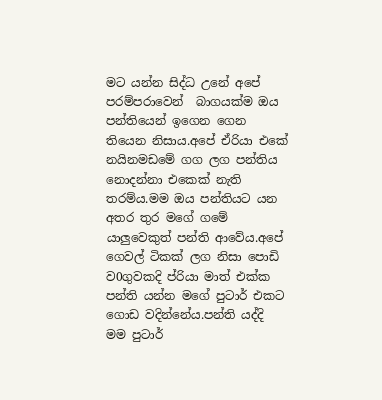මට යන්න සිද්ධ උනේ අපේ පරම්පරාවෙන්  බාගයක්ම ඔය පන්තියෙන් ඉගෙන ගෙන තියෙන නිසාය.අපේ ඒරියා එකේ  නයිනමඩමේ ගග ලග පන්තිය නොදන්නා එකෙක් නැති තරම්ය.මම ඔය පන්තියට යන අතර තුර මගේ ගමේ යාලුවෙකුත් පන්ති ආවේය.අපේ ගෙවල් ටිකක් ලග නිසා පොඩි ව0ගුවකදි ප්රියා මාත් එක්ක පන්ති යන්න මගේ පුටාර් එකට ගොඩ වදින්නේය.පන්ති යද්දි මම පුටාර්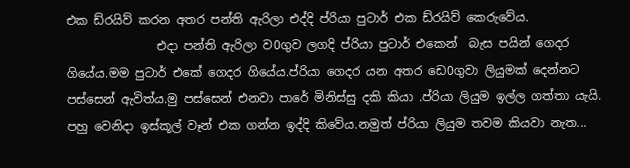එක ඩ්රයිව් කරන අතර පන්ති ඇරිලා එද්දි ප්රියා පුටාර් එක ඩ්රයිව් කෙරුවේය.
               එදා පන්ති ඇරිලා ව0ගුව ලගදි ප්රියා පුටාර් එකෙන්  බැස පයින් ගෙදර ගියේය.මම පුටාර් එකේ ගෙදර ගියේය.ප්රියා ගෙදර යන අතර ඩෙ0ගුවා ලියුමක් දෙන්නට පස්සෙන් ඇවිත්ය.මු පස්සෙන් එනවා පාරේ මිනිස්සු දකි කියා .ප්රියා ලියුම ඉල්ල ගත්තා යැයි. පහු වෙනිදා ඉස්කූල් වෑන් එක ගන්න ඉද්දි කිවේය.නමුත් ප්රියා ලියුම තවම කියවා නැත...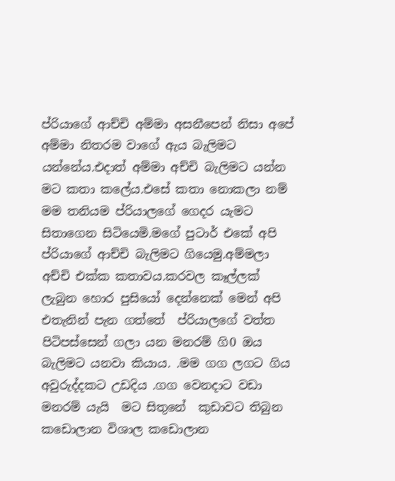ප්රියාගේ ආච්චි අම්මා අසනීපෙන් නිසා අපේ අම්මා නිතරම වාගේ ඇය බැලිමට යන්නේය.එදාත් අම්මා අච්චි බැලිමට යන්න මට කතා කලේය.එසේ කතා නොකලා නම්  මම තනියම ප්රියාලගේ ගෙදර යැමට සිතාගෙන සිටියෙමි.මගේ පුටාර් එකේ අපි ප්රියාගේ ආච්චි බැලිමට ගියෙමු.අම්මලා අච්චි එක්ක කතාවය.කරවල කෑල්ලක් ලැබුන හොර පුසියෝ දෙන්නෙක් මෙන් අපි එතැනින් පැන ගත්තේ  ප්රියාලගේ වත්ත පිටිපස්සෙන් ගලා යන මනරම් ගි0 ඔය  බැලිමට යනවා කියාය. .මම ගග ලගට ගිය අවුරුද්දකට උඩදිය .ගග වෙනදාට වඩා මනරම් යැයි  මට සිතුනේ  කුඩාවට තිබුන කඩොලාන විශාල කඩොලාන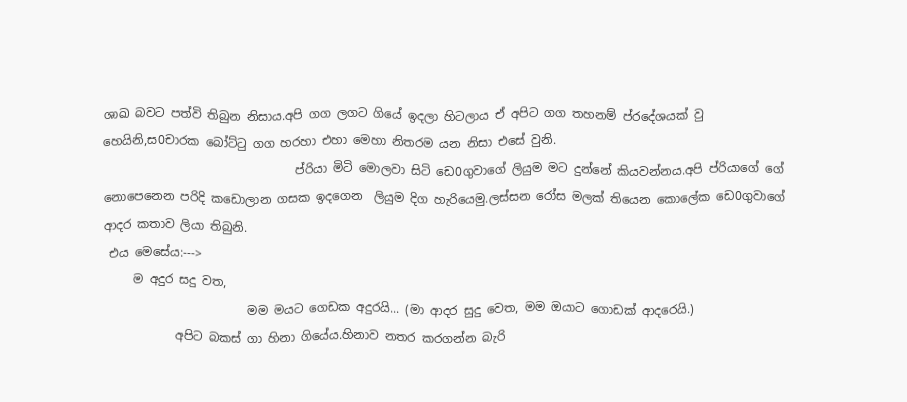ශාඛ බවට පත්වි තිබුන නිසාය.අපි ගග ලගට ගියේ ඉදලා හිටලාය ඒ අපිට ගග තහනම් ප්රදේශයක් වු හෙයිනි,ස0චාරක බෝට්ටු ගග හරහා එහා මෙහා නිතරම යන නිසා එසේ වුනි.
                                ප්රියා මිටි මොලවා සිටි ඩෙ0ගුවාගේ ලියුම මට දුන්නේ කියවන්නය.අපි ප්රියාගේ ගේ නොපෙනෙන පරිදි කඩොලාන ගසක ඉදගෙන  ලියුම දිග හැරියෙමු.ලස්සන රෝස මලක් තියෙන කොලේක ඩෙ0ගුවාගේ ආදර කතාව ලියා තිබුනි.
 එය මෙසේය:--->
     ම අදුර සදු වත,
                        මම මයට ගෙඩක අදුරයි... (මා ආදර සුදු වෙත, මම ඔයාට ගොඩක් ආදරෙයි.)
            අපිට බකස් ගා හිනා ගියේය.හිනාව නතර කරගන්න බැරි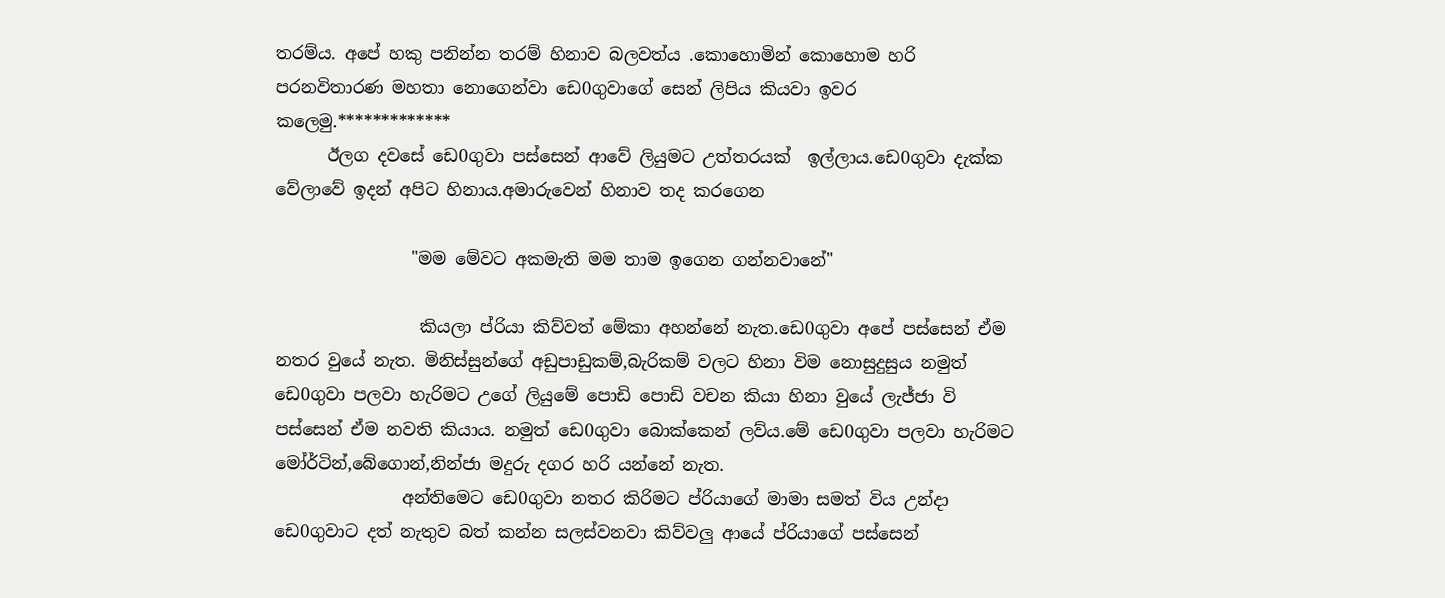තරම්ය. අපේ හකු පනින්න තරම් හිනාව බලවත්ය .කොහොමින් කොහොම හරි පරනවිතාරණ මහතා නොගෙන්වා ඩෙ0ගුවාගේ සෙන් ලිපිය කියවා ඉවර කලෙමු.*************
      ඊලග දවසේ ඩෙ0ගුවා පස්සෙන් ආවේ ලියුමට උත්තරයක්  ඉල්ලාය.ඩෙ0ගුවා දැක්ක වේලාවේ ඉදන් අපිට හිනාය.අමාරුවෙන් හිනාව තද කරගෙන

                "මම මේවට අකමැති මම තාම ඉගෙන ගන්නවානේ"

                 කියලා ප්රියා කිව්වත් මේකා අහන්නේ නැත.ඩෙ0ගුවා අපේ පස්සෙන් ඒම නතර වුයේ නැත. මිනිස්සුන්ගේ අඩුපාඩුකම්,බැරිකම් වලට හිනා විම නොසුදුසුය නමුත් ඩෙ0ගුවා පලවා හැරිමට උගේ ලියුමේ පොඩි පොඩි වචන කියා හිනා වුයේ ලැජ්ජා වි  පස්සෙන් ඒම නවති කියාය. නමුත් ඩෙ0ගුවා බොක්කෙන් ලව්ය.මේ ඩෙ0ගුවා පලවා හැරිමට මෝර්ටින්,බේගොන්,නින්ජා මදුරු දගර හරි යන්නේ නැත.
               අන්තිමෙට ඩෙ0ගුවා නතර කිරිමට ප්රියාගේ මාමා සමත් විය උන්දා ඩෙ0ගුවාට දත් නැතුව බත් කන්න සලස්වනවා කිව්වලු ආයේ ප්රියාගේ පස්සෙන්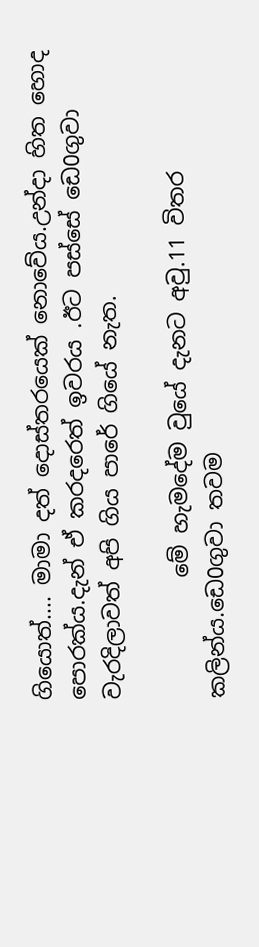ගියොත්.... මාමා දත් දොස්තරයෙක් නොවේය.උන්දා හිත හොද පොරක්ය.දැන් ඒ කරදරෙත් ඉවරය .ඊට පස්සේ ඩෙ0ගුවා වැරදිලාවත් අපි ගිය පාරේ ගියේ නැත.

           මේ හැමදේම වුයේ දැනට අවු.11 විතර කලින්ය.ඩෙ0ගුවා තවම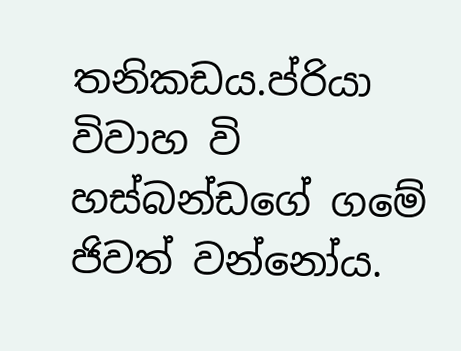තනිකඩය.ප්රියා විවාහ වි  හස්බන්ඩගේ ගමේ ජිවත් වන්නෝය.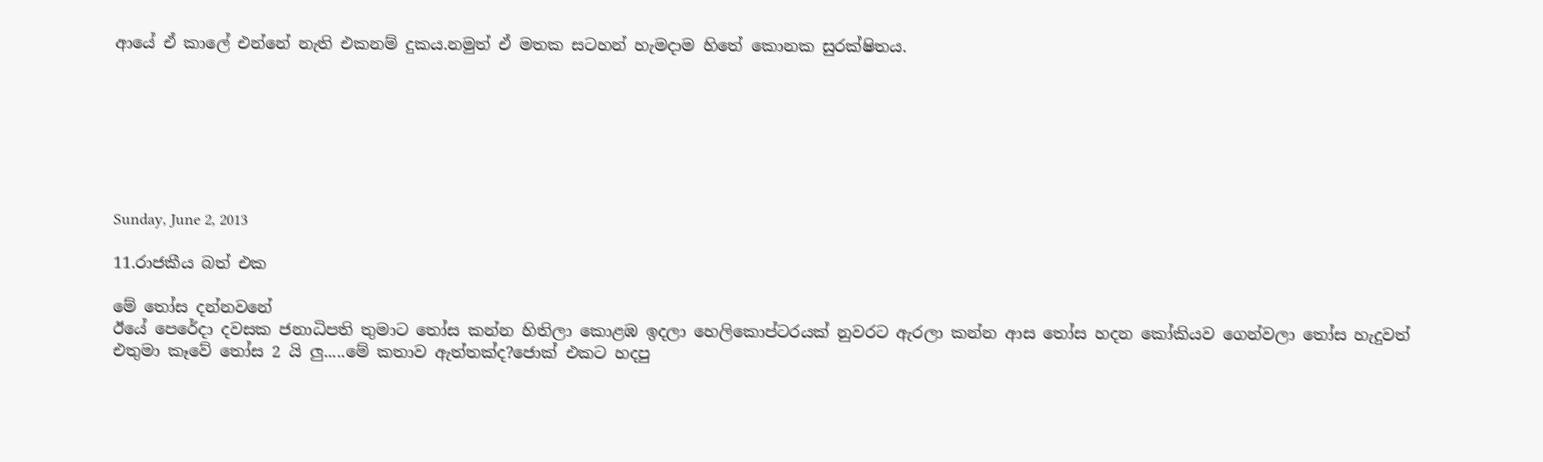ආයේ ඒ කාලේ එන්නේ නැති එකනම් දුකය.නමුත් ඒ මතක සටහන් හැමදාම හිතේ කොනක සුරක්ෂිතය.







Sunday, June 2, 2013

11.රාජකීය බත් එක

මේ තෝස දන්නවනේ
ඊයේ පෙරේදා දවසක ජනාධිපති තුමාට තෝස කන්න හිතිලා කොළඹ ඉදලා හෙලිකොප්ටරයක් නුවරට ඇරලා කන්න ආස තෝස හදන කෝකියව ගෙන්වලා තෝස හැදුවත් එතුමා කෑවේ තෝස 2 යි ලු.....මේ කතාව ඇත්තක්ද?ජොක් එකට හදපු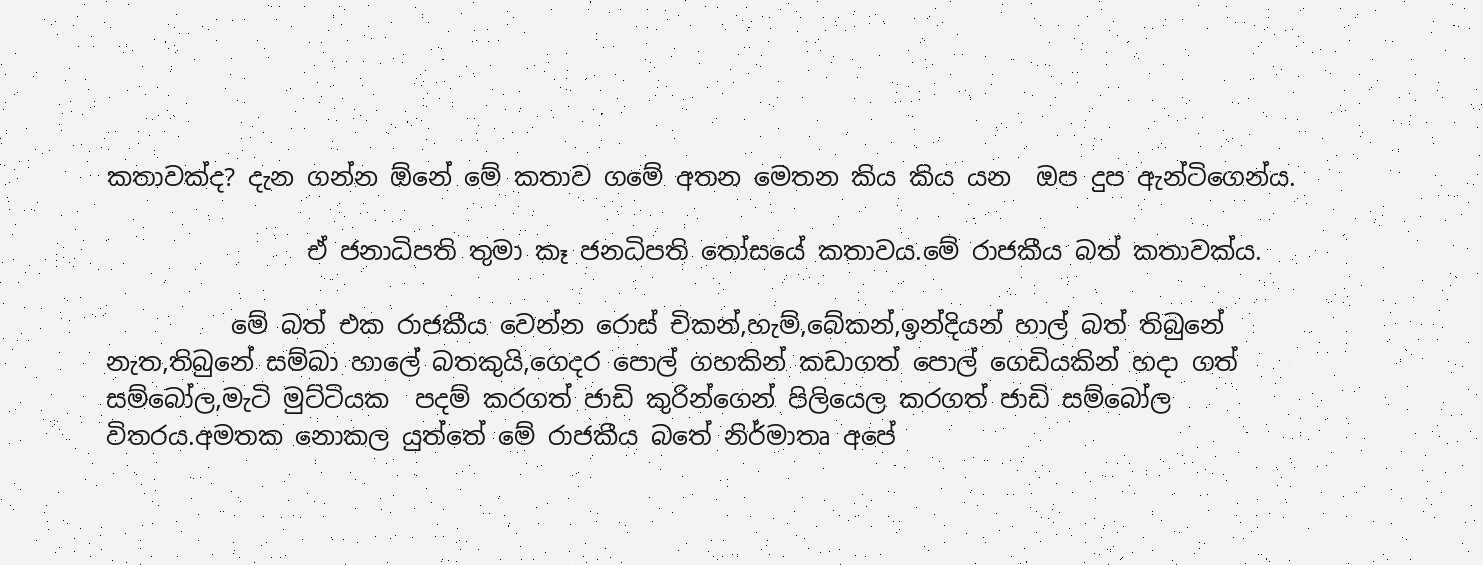කතාවක්ද? දැන ගන්න ඕනේ මේ කතාව ගමේ අතන මෙතන කිය කිය යන  ඔප දුප ඇන්ටිගෙන්ය.

                ඒ ජනාධිපති තුමා කෑ ජනධිපති තෝසයේ කතාවය.මේ රාජකීය බත් කතාවක්ය.

          මේ බත් එක රාජකීය වෙන්න රොස් චිකන්,හැම්,බේකන්,ඉන්දියන් හාල් බත් තිබුනේ නැත,තිබුනේ සම්බා හාලේ බතකුයි,ගෙදර පොල් ගහකින් කඩාගත් පොල් ගෙඩියකින් හදා ගත් සම්බෝල,මැටි මුට්ටියක  පදම් කරගත් ජාඩි කුරින්ගෙන් පිලියෙල කරගත් ජාඩි සම්බෝල විතරය.අමතක නොකල යුත්තේ මේ රාජකීය බතේ නිර්මාතෘ අපේ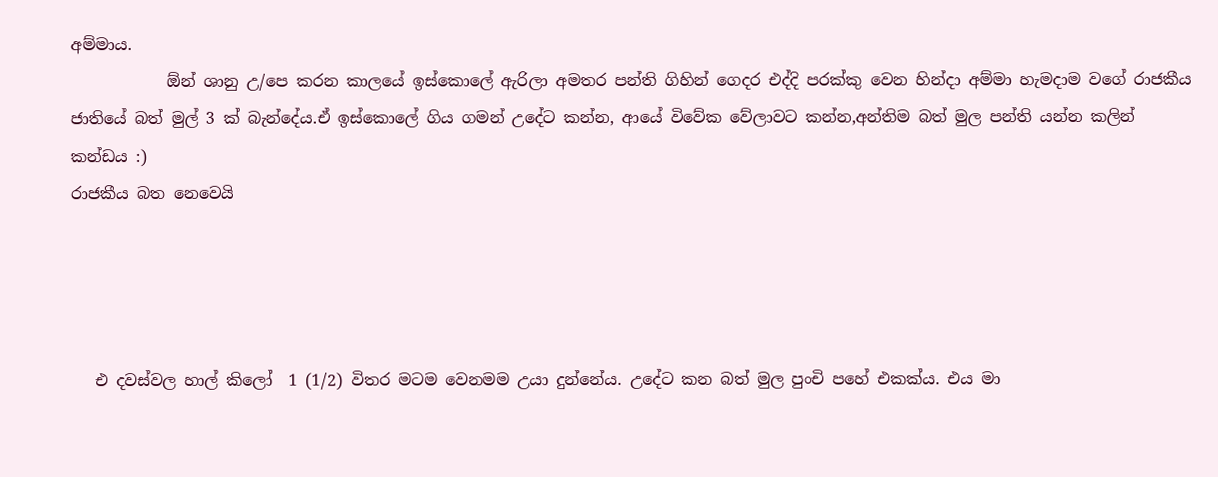අම්මාය.
            ඕන් ශානු උ/පෙ කරන කාලයේ ඉස්කොලේ ඇරිලා අමතර පන්ති ගිහින් ගෙදර එද්දි පරක්කු වෙන හින්දා අම්මා හැමදාම වගේ රාජකීය ජාතියේ බත් මුල් 3 ක් බැන්දේය.ඒ ඉස්කොලේ ගිය ගමන් උදේට කන්න, ආයේ විවේක වේලාවට කන්න,අන්තිම බත් මුල පන්ති යන්න කලින් කන්ඩය :)
රාජකීය බත නෙවෙයි




   එ දවස්වල හාල් කිලෝ  1 (1/2) විතර මටම වෙනමම උයා දුන්නේය. උදේට කන බත් මුල පුංචි පහේ එකක්ය. එය මා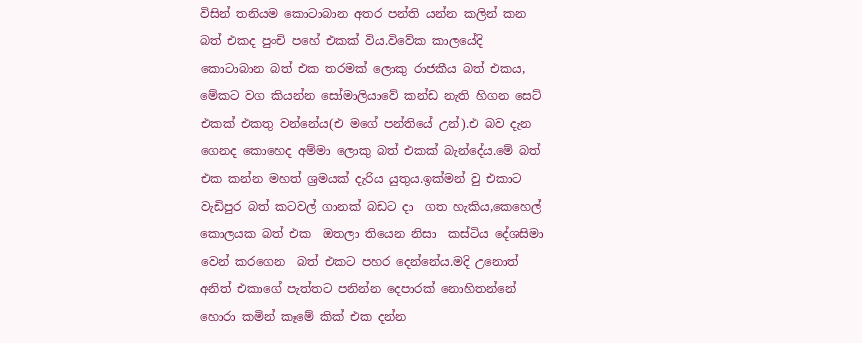විසින් තනියම කොටාබාන අතර පන්ති යන්න කලින් කන  බත් එකද පුංචි පහේ එකක් විය.විවේක කාලයේදි කොටාබාන බත් එක තරමක් ලොකු රාජකීය බත් එකය, මේකට වග කියන්න සෝමාලියාවේ කන්ඩ නැති හිගන සෙට් එකක් එකතු වන්නේය(එ මගේ පන්තියේ උන්).එ බව දැන ගෙනද කොහෙද අම්මා ලොකු බත් එකක් බැන්දේය.මේ බත්  එක කන්න මහත් ශ්‍රමයක් දැරිය යුතුය.ඉක්මන් වු එකාට වැඩිපුර බත් කටවල් ගානක් බඩට දා  ගත හැකිය,කෙහෙල් කොලයක බත් එක  ඔතලා තියෙන නිසා  කස්ටිය දේශසිමා වෙන් කරගෙන  බත් එකට පහර දෙන්නේය.මදි උනොත් අනිත් එකාගේ පැත්තට පනින්න දෙපාරක් නොහිතන්නේ හොරා කමින් කෑමේ කික් එක දන්න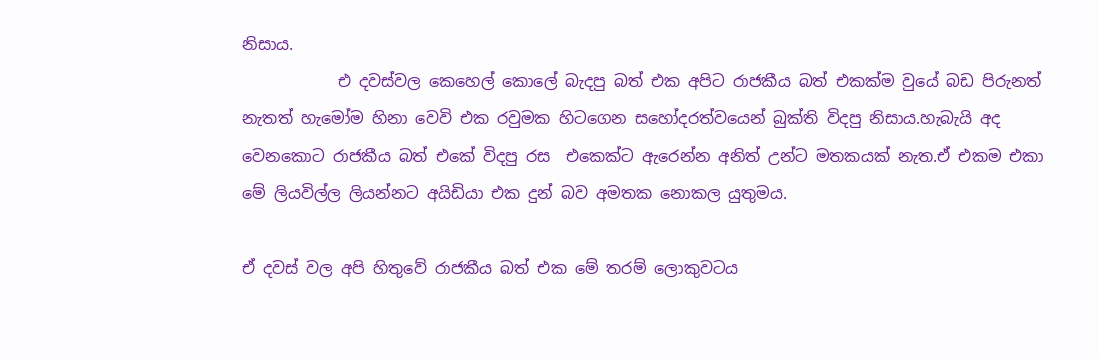නිසාය.
            එ දවස්වල කෙහෙල් කොලේ බැදපු බත් එක අපිට රාජකීය බත් එකක්ම වුයේ බඩ පිරුනත් නැතත් හැමෝම හිනා වෙවි එක රවුමක හිටගෙන සහෝදරත්වයෙන් බුක්ති විදපු නිසාය.හැබැයි අද වෙනකොට රාජකීය බත් එකේ විදපු රස  එකෙක්ට ඇරෙන්න අනිත් උන්ට මතකයක් නැත.ඒ එකම එකා මේ ලියවිල්ල ලියන්නට අයිඩියා එක දුන් බව අමතක නොකල යුතුමය.

ඒ දවස් වල අපි හිතුවේ රාජකීය බත් එක මේ තරම් ලොකුවටය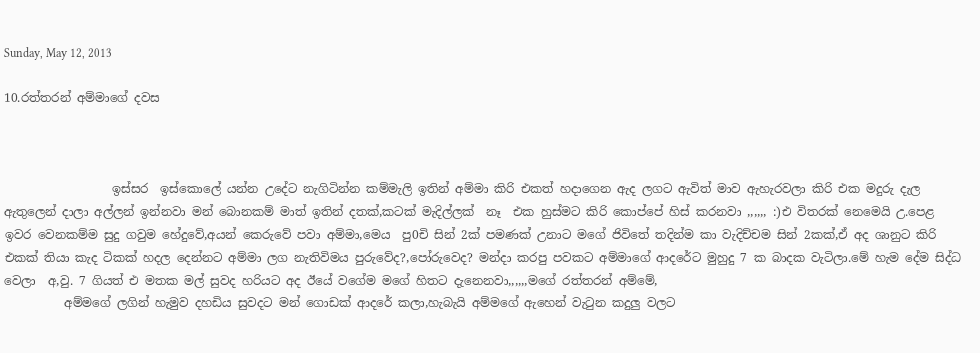Sunday, May 12, 2013

10.රත්තරන් අම්මාගේ දවස



                  ඉස්සර  ඉස්කොලේ යන්න උදේට නැගිටින්න කම්මැලි ඉතින් අම්මා කිරි එකත් හදාගෙන ඇද ලගට ඇවිත් මාව ඇහැරවලා කිරි එක මදුරු දැල  ඇතුලෙන් දාලා අල්ලන් ඉන්නවා මන් බොනකම් මාත් ඉතින් දතක්,කටක් මැදිල්ලක්  නෑ  එක හුස්මට කිරි කොප්පේ හිස් කරනවා ,,,,,, :)එ විතරක් නෙමෙයි උ.පෙළ ඉවර වෙනකම්ම සුදු ගවුම හේදුවේ,අයන් කෙරුවේ පවා අම්මා,මෙය  පු0චි සින් 2ක් පමණක් උනාට මගේ ජිවිතේ තදින්ම කා වැදිච්චම සින් 2කක්,ඒ අද ශානුට කිරි එකක් තියා කැද ටිකක් හදල දෙන්නට අම්මා ලග නැතිවිමය පුරුවේද?,පෝරුවෙද? මන්දා කරපු පවකට අම්මාගේ ආදරේට මුහුදු 7 ක බාදක වැටිලා.මේ හැම දේම සිද්ධ වෙලා  අ,වු. 7 ගියත් එ මතක මල් සුවද හරියට අද ඊයේ වගේම මගේ හිතට දැනෙනවා,,,,,,මගේ රත්තරන් අම්මේ,
          අම්මගේ ලගින් හැමුව දහඩිය සුවදට මන් ගොඩක් ආදරේ කලා,හැබැයි අම්මගේ ඇහෙන් වැටුන කදුලු වලට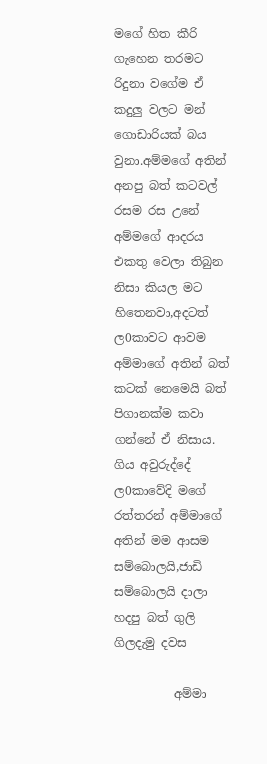මගේ හිත කීරි ගැහෙන තරමට රිදුනා වගේම ඒ කදුලු වලට මන් ගොඩාරියක් බය වුනා.අම්මගේ අතින් අනපු බත් කටවල් රසම රස උනේ අම්මගේ ආදරය එකතු වෙලා තිබුන නිසා කියල මට හිතෙනවා,අදටත් ල0කාවට ආවම අම්මාගේ අතින් බත් කටක් නෙමෙයි බත් පිගානක්ම කවා ගන්නේ ඒ නිසාය.
ගිය අවුරුද්දේ ල0කාවේදි මගේ රත්තරන් අම්මාගේ අතින් මම ආසම සම්බොලයි,ජාඩි සම්බොලයි දාලා  හදපු බත් ගුලි  ගිලදැමු දවස

          අම්මා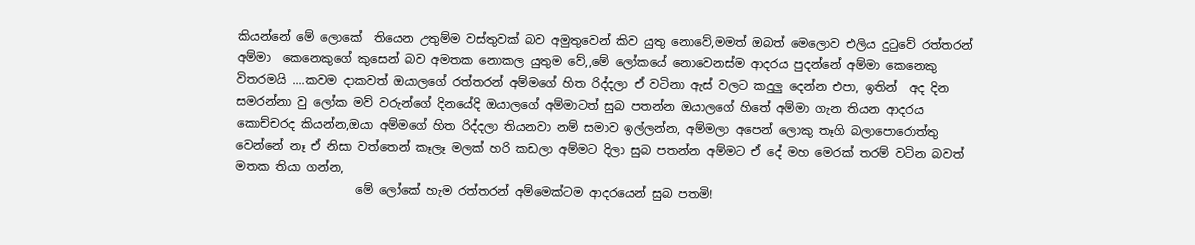කියන්නේ මේ ලොකේ  තියෙන උතුම්ම වස්තුවක් බව අමුතුවෙන් කිව යුතු නොවේ,මමත් ඔබත් මෙලොව එලිය දුටුවේ රත්තරන් අම්මා  කෙනෙකුගේ කුසෙන් බව අමතක නොකල යුතුම වේ,,මේ ලෝකයේ නොවෙනස්ම ආදරය පුදන්නේ අම්මා කෙනෙකු විතරමයි ....කවම දාකවත් ඔයාලගේ රත්තරන් අම්මගේ හිත රිද්දලා ඒ වටිනා ඇස් වලට කදුලු දෙන්න එපා, ඉතින්  අද දින සමරන්නා වු ලෝක මව් වරුන්ගේ දිනයේදි ඔයාලගේ අම්මාටත් සුබ පතන්න ඔයාලගේ හිතේ අම්මා ගැන තියන ආදරය කොච්චරද කියන්න,ඔයා අම්මගේ හිත රිද්දලා තියනවා නම් සමාව ඉල්ලන්න, අම්මලා අපෙන් ලොකු තෑගි බලාපොරොත්තු වෙන්නේ නෑ ඒ නිසා වත්තෙන් කෑලෑ මලක් හරි කඩලා අම්මට දිලා සුබ පතන්න අම්මට ඒ දේ මහ මෙරක් තරම් වටින බවත් මතක තියා ගන්න,
                    මේ ලෝකේ හැම රත්තරන් අම්මෙක්ටම ආදරයෙන් සුබ පතමි!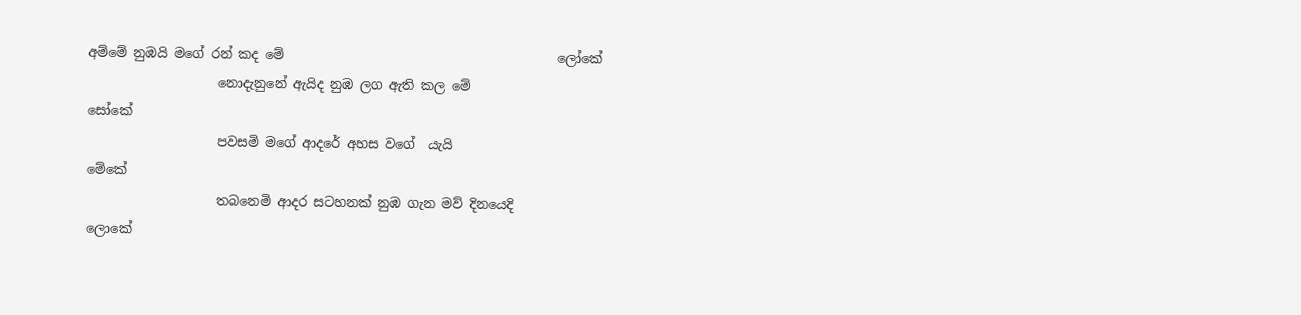අම්මේ නුඹයි මගේ රන් කද මේ                                          ලෝකේ
                    නොදැනුනේ ඇයිද නුඹ ලග ඇති කල මේ                            සෝකේ
                    පවසමි මගේ ආදරේ අහස වගේ  යැයි                                   මේකේ
                    තබනෙමි ආදර සටහනක් නුඹ ගැන මව් දිනයෙදි                  ලොකේ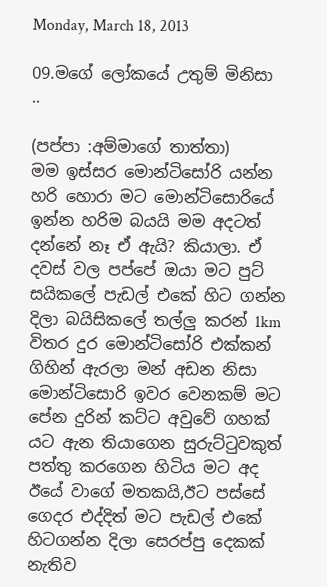Monday, March 18, 2013

09.මගේ ලෝකයේ උතුම් මිනිසා ..

(පප්පා :අම්මාගේ තාත්තා)
මම ඉස්සර මොන්ටිසෝරි යන්න හරි හොරා මට මොන්ටිසොරියේ ඉන්න හරිම බයයි මම අදටත් දන්නේ නෑ ඒ ඇයි? කියාලා. ඒ දවස් වල පප්පේ ඔයා මට පුට් සයිකලේ පැඩල් එකේ හිට ගන්න දිලා බයිසිකලේ තල්ලු කරන් 1km විතර දුර මොන්ටිසෝරි එක්කන් ගිහින් ඇරලා මන් අඩන නිසා මොන්ටිසොරි ඉවර වෙනකම් මට පේන දුරින් කට්ට අවුවේ ගහක් යට ඇන තියාගෙන සුරුට්ටුවකුත් පත්තු කරගෙන හිටිය මට අද ඊයේ වාගේ මතකයි,ඊට පස්සේ ගෙදර එද්දිත් මට පැඩල් එකේ හිටගන්න දිලා සෙරප්පු දෙකක් නැතිව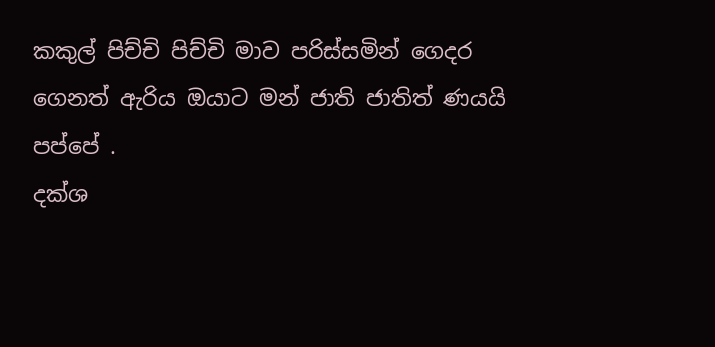කකුල් පිච්චි පිච්චි මාව පරිස්සමින් ගෙදර ගෙනත් ඇරිය ඔයාට මන් ජාති ජාතිත් ණයයි පප්පේ .
දක්ශ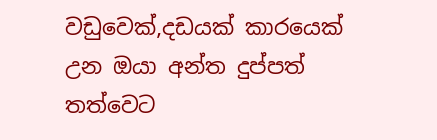වඩුවෙක්,දඩයක් කාරයෙක් උන ඔයා අන්ත දුප්පත් තත්වෙට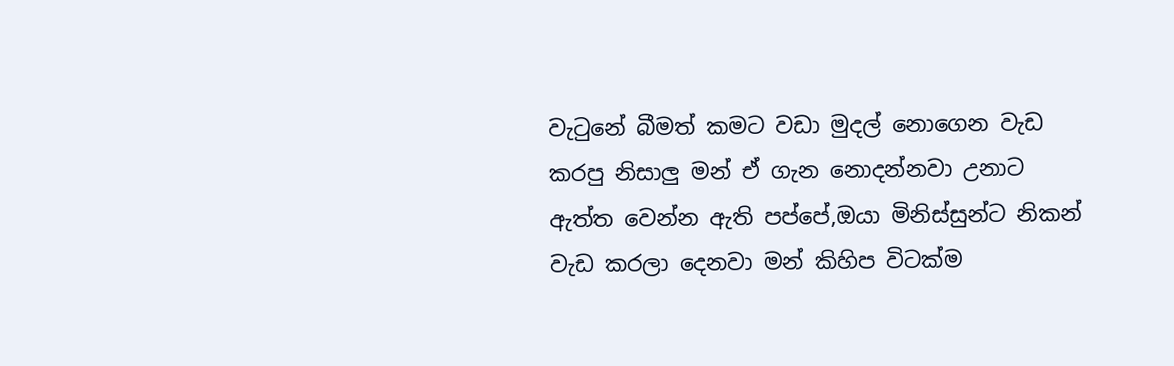වැටුනේ බීමත් කමට වඩා මුදල් නොගෙන වැඩ කරපු නිසාලු මන් ඒ ගැන නොදන්නවා උනාට ඇත්ත වෙන්න ඇති පප්පේ,ඔයා මිනිස්සුන්ට නිකන් වැඩ කරලා දෙනවා මන් කිහිප විටක්ම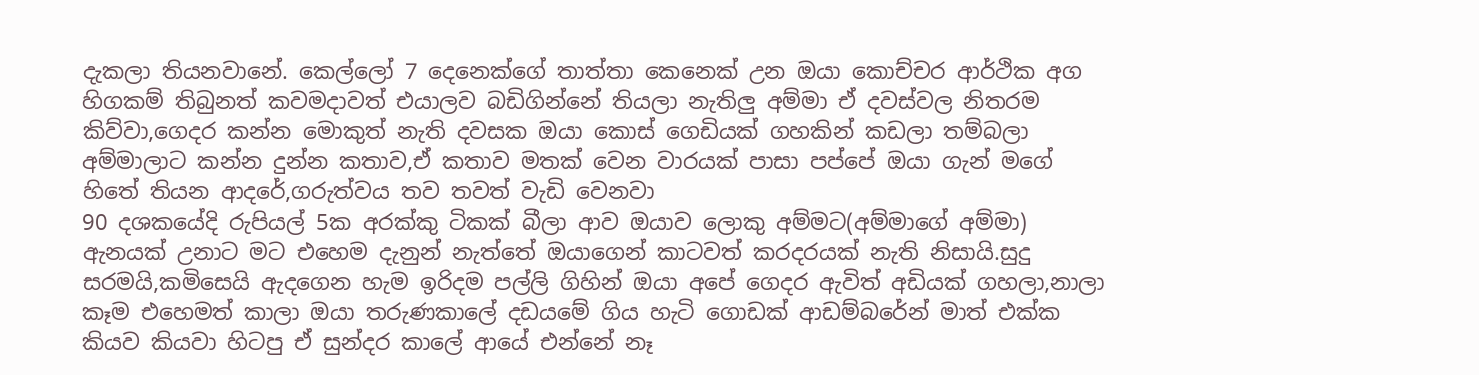දැකලා තියනවානේ. කෙල්ලෝ 7 දෙනෙක්ගේ තාත්තා කෙනෙක් උන ඔයා කොච්චර ආර්ථික අග හිගකම් තිබුනත් කවමදාවත් එයාලව බඩිගින්නේ තියලා නැතිලු අම්මා ඒ දවස්වල නිතරම කිව්වා,ගෙදර කන්න මොකුත් නැති දවසක ඔයා කොස් ගෙඩියක් ගහකින් කඩලා තම්බලා අම්මාලාට කන්න දුන්න කතාව,ඒ කතාව මතක් වෙන වාරයක් පාසා පප්පේ ඔයා ගැන් මගේ හිතේ තියන ආදරේ,ගරුත්වය තව තවත් වැඩි වෙනවා
90 දශකයේදි රුපියල් 5ක අරක්කු ටිකක් බීලා ආව ඔයාව ලොකු අම්මට(අම්මාගේ අම්මා) ඇනයක් උනාට මට එහෙම දැනුන් නැත්තේ ඔයාගෙන් කාටවත් කරදරයක් නැති නිසායි.සුදු සරමයි,කමිසෙයි ඇදගෙන හැම ඉරිදම පල්ලි ගිහින් ඔයා අපේ ගෙදර ඇවිත් අඩියක් ගහලා,නාලා කෑම එහෙමත් කාලා ඔයා තරුණකාලේ දඩයමේ ගිය හැටි ගොඩක් ආඩම්බරේන් මාත් එක්ක කියව කියවා හිටපු ඒ සුන්දර කාලේ ආයේ එන්නේ නෑ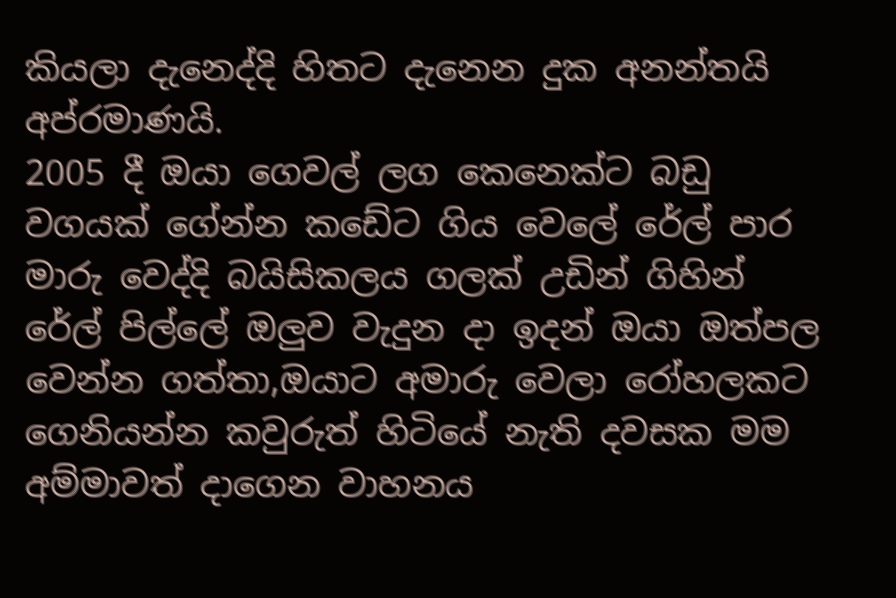කියලා දැනෙද්දි හිතට දැනෙන දුක අනන්තයි අප්රමාණයි.
2005 දී ඔයා ගෙවල් ලග කෙනෙක්ට බඩු වගයක් ගේන්න කඩේට ගිය වෙලේ රේල් පාර මාරු වෙද්දි බයිසිකලය ගලක් උඩින් ගිහින් රේල් පිල්ලේ ඔලුව වැදුන දා ඉදන් ඔයා ඔත්පල වෙන්න ගත්තා,ඔයාට අමාරු වෙලා රෝහලකට ගෙනියන්න කවුරුත් හිටියේ නැති දවසක මම අම්මාවත් දාගෙන වාහනය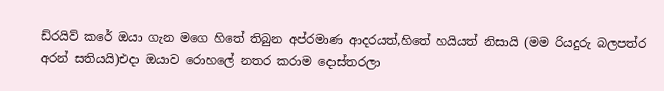ඩ්රයිව් කරේ ඔයා ගැන මගෙ හිතේ තිබුන අප්රමාණ ආදරයත්,හිතේ හයියත් නිසායි (මම රියදුරු බලපත්ර අරන් සතියයි)එදා ඔයාව රොහලේ නතර කරාම දොස්තරලා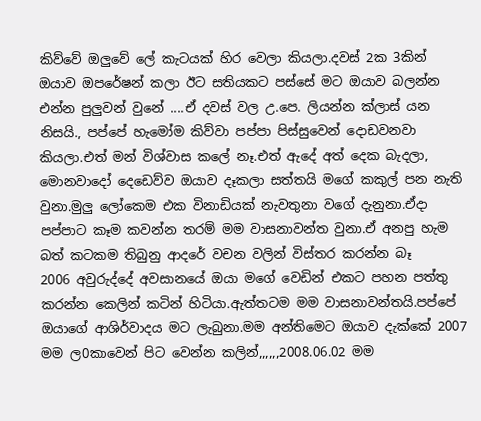කිව්වේ ඔලුවේ ලේ කැටයක් හිර වෙලා කියලා.දවස් 2ක 3කින් ඔයාව ඔපරේෂන් කලා ඊට සතියකට පස්සේ මට ඔයාව බලන්න එන්න පුලුවන් වුනේ ....ඒ දවස් වල උ.පෙ. ලියන්න ක්ලාස් යන නිසයි., පප්පේ හැමෝම කිව්වා පප්පා පිස්සුවෙන් දොඩවනවා කියලා.එත් මන් විශ්වාස කලේ නෑ.එත් ඇදේ අත් දෙක බැදලා, මොනවාදෝ දෙඩෙව්ව ඔයාව දෑකලා සත්තයි මගේ කකුල් පන නැති වුනා.මුලු ලෝකෙම එක විනාඩියක් නැවතුනා වගේ දැනුනා.ඒදා පප්පාට කෑම කවන්න තරම් මම වාසනාවන්ත වුනා.ඒ අනපු හැම බත් කටකම තිබුනු ආදරේ වචන වලින් විස්තර කරන්න බෑ
2006 අවුරුද්දේ අවසානයේ ඔයා මගේ වෙඩින් එකට පහන පත්තු කරන්න කෙලින් කටින් හිටියා.ඇත්තටම මම වාසනාවන්තයි.පප්පේ ඔයාගේ ආශිර්වාදය මට ලැබුනා.මම අන්තිමෙට ඔයාව දැක්කේ 2007 මම ල0කාවෙන් පිට වෙන්න කලින්,,,,,,2008.06.02 මම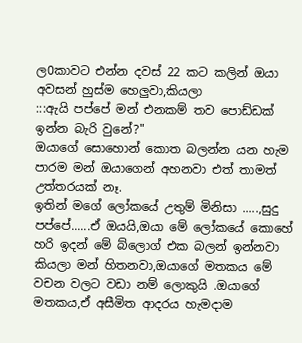ල0කාවට එන්න දවස් 22 කට කලින් ඔයා අවසන් හුස්ම හෙලුවා,කියලා
:::ඇයි පප්පේ මන් එනකම් තව පොඩ්ඩක් ඉන්න බැරි වුනේ?"
ඔයාගේ සොහොන් කොත බලන්න යන හැම පාරම මන් ඔයාගෙන් අහනවා එත් තාමත් උත්තරයක් නෑ.
ඉතින් මගේ ලෝකයේ උතුම් මිනිසා .....,සුදු පප්පේ......ඒ ඔයයි,ඔයා මේ ලෝකයේ කොහේ හරි ඉදන් මේ බ්ලොග් එක බලන් ඉන්නවා කියලා මන් හිතනවා,ඔයාගේ මතකය මේ වචන වලට වඩා නම් ලොකුයි .ඔයාගේ මතකය,ඒ අසීමිත ආදරය හැමදාම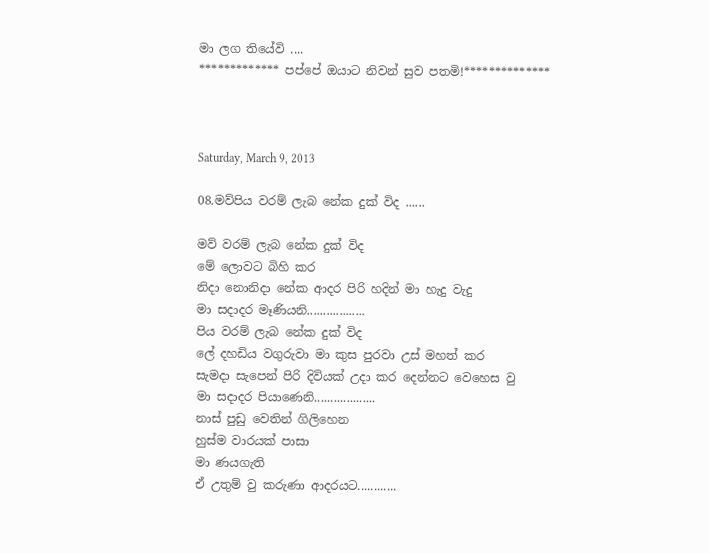මා ලග තියේවි ....
************* පප්පේ ඔයාට නිවන් සුව පතමි!**************



Saturday, March 9, 2013

08.මව්පිය වරම් ලැබ නේක දුක් විද ......

මව් වරම් ලැබ නේක දුක් විද
මේ ලොවට බිහි කර
නිදා නොනිදා නේක ආදර පිරි හදින් මා හැදු වැදු
මා සදාදර මෑණියනි..................
පිය වරම් ලැබ නේක දුක් විද
ලේ දහඩිය වගුරුවා මා කුස පුරවා උස් මහත් කර
සැමදා සැපෙන් පිරි දිවියක් උදා කර දෙන්නට වෙහෙස වු
මා සදාදර පියාණෙනි...................
නාස් පුඩු වෙතින් ගිලිහෙන
හුස්ම වාරයක් පාසා
මා ණයගැති
ඒ උතුම් වු කරුණා ආදරයට............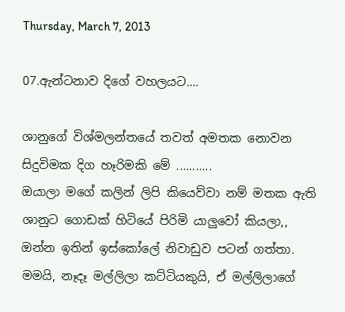Thursday, March 7, 2013

07.ඇන්ටනාව දිගේ වහලයට....

ශානුගේ විශ්මලන්තයේ තවත් අමතක නොවන සිදුවිමක දිග හෑරිමකි මේ ...........
ඔයාලා මගේ කලින් ලිපි කියෙව්වා නම් මතක ඇති ශානුට ගොඩක් හිටියේ පිරිමි යාලුවෝ කියලා,,
ඔන්න ඉතින් ඉස්කෝලේ නිවාඩුව පටන් ගත්තා. මමයි, නෑදෑ මල්ලිලා කට්ටියකුයි, ඒ මල්ලිලාගේ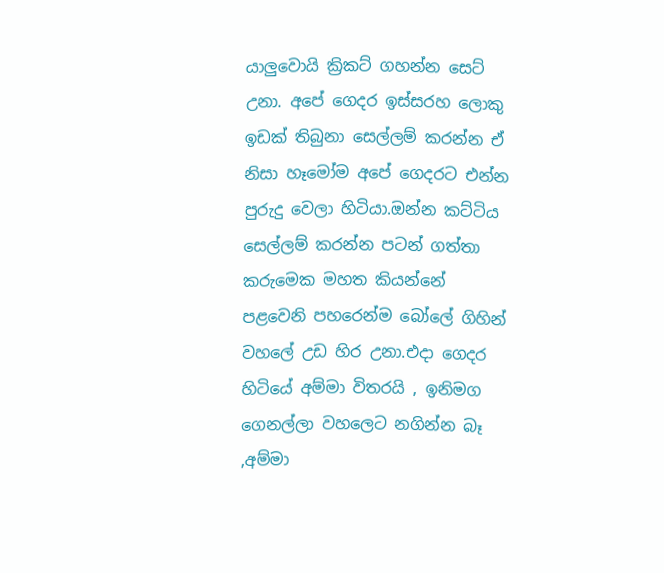යාලුවොයි ක්‍රිකට් ගහන්න සෙට් උනා. අපේ ගෙදර ඉස්සරහ ලොකු ඉඩක් තිබුනා සෙල්ලම් කරන්න ඒ නිසා හෑමෝම අපේ ගෙදරට එන්න පුරුදු වෙලා හිටියා.ඔන්න කට්ටිය සෙල්ලම් කරන්න පටන් ගත්තා කරුමෙක මහත කියන්නේ පළවෙනි පහරෙන්ම බෝලේ ගිහින් වහලේ උඩ හිර උනා.එදා ගෙදර හිටියේ අම්මා විතරයි , ඉනිමග ගෙනල්ලා වහලෙට නගින්න බෑ ,අම්මා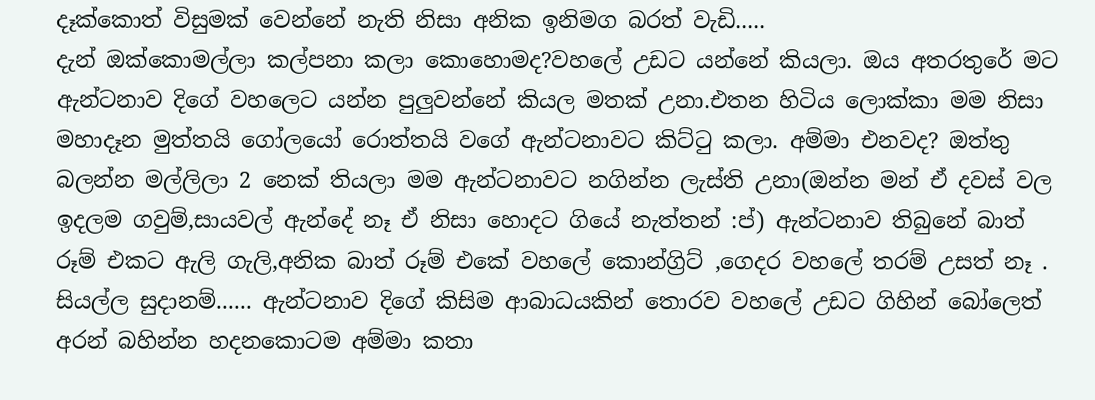දෑක්කොත් විසුමක් වෙන්නේ නැති නිසා අනික ඉනිමග බරත් වැඩි.....
දැන් ඔක්කොමල්ලා කල්පනා කලා කොහොමද?වහලේ උඩට යන්නේ කියලා. ඔය අතරතුරේ මට ඇන්ටනාව දිගේ වහලෙට යන්න පුලුවන්නේ කියල මතක් උනා.එතන හිටිය ලොක්කා මම නිසා මහාදෑන මුත්තයි ගෝලයෝ රොත්තයි වගේ ඇන්ටනාවට කිට්ටු කලා. අම්මා එනවද? ඔත්තු බලන්න මල්ලිලා 2 නෙක් තියලා මම ඇන්ටනාවට නගින්න ලැස්ති උනා(ඔන්න මන් ඒ දවස් වල ඉදලම ගවුම්,සායවල් ඇන්දේ නෑ ඒ නිසා හොදට ගියේ නැත්තන් :ප්) ඇන්ටනාව තිබුනේ බාත් රූම් එකට ඇලි ගැලි,අනික බාත් රූම් එකේ වහලේ කොන්ග්‍රිට් ,ගෙදර වහලේ තරම් උසත් නෑ .
සියල්ල සුදානම්...... ඇන්ටනාව දිගේ කිසිම ආබාධයකින් තොරව වහලේ උඩට ගිහින් බෝලෙත් අරන් බහින්න හදනකොටම අම්මා කතා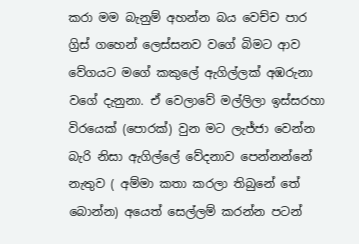කරා මම බැනුම් අහන්න බය වෙච්ච පාර ග්‍රිස් ගහෙන් ලෙස්සනව වගේ බිමට ආව වේගයට මගේ කකුලේ ඇගිල්ලක් අඹරුනා වගේ දැනුනා. ඒ වෙලාවේ මල්ලිලා ඉස්සරහා විරයෙක් (පොරක්) වුන මට ලැජ්ජා වෙන්න බැරි නිසා ඇගිල්ලේ වේදනාව පෙන්නන්නේ නැතුව ( අම්මා කතා කරලා තිබුනේ තේ බොන්න) අයෙත් සෙල්ලම් කරන්න පටන්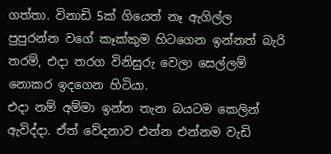ගත්තා. විනාඩි 5ක් ගියෙත් නෑ ඇගිල්ල පුපුරන්න වගේ කෑක්කුම හිටගෙන ඉන්නත් බැරි තරම්, එදා තරග විනිසුරු වෙලා සෙල්ලම් නොකර ඉදගෙන හිටියා.
එදා නම් අම්මා ඉන්න තැන බයටම කෙලින් ඇවිද්දා. ඒත් වේදනාව එන්න එන්නම වැඩි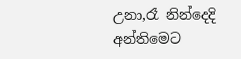උනා,රෑ නින්දෙදි අන්තිමෙට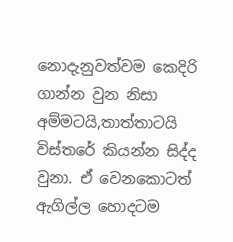නොදැනුවත්වම කෙදිරි ගාන්න වුන නිසා අම්මටයි,තාත්තාටයි විස්තරේ කියන්න සිද්ද වුනා. ඒ වෙනකොටත් ඇගිල්ල හොදටම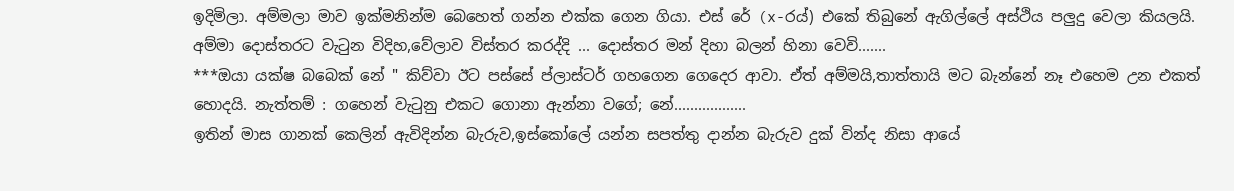ඉදිමිලා. අම්මලා මාව ඉක්මනින්ම බෙහෙත් ගන්න එක්ක ගෙන ගියා. එස් රේ (x-රය්) එකේ තිබුනේ ඇගිල්ලේ අස්ථිය පලුදු වෙලා කියලයි. අම්මා දොස්තරට වැටුන විදිහ,වේලාව විස්තර කරද්දි ... දොස්තර මන් දිහා බලන් හිනා වෙවි.......
***ඔයා යක්ෂ බබෙක් නේ " කිව්වා ඊට පස්සේ ප්ලාස්ටර් ගහගෙන ගෙදෙර ආවා. ඒත් අම්මයි,තාත්තායි මට බැන්නේ නෑ එහෙම උන එකත් හොදයි. නැත්තම් : ගහෙන් වැටුනු එකට ගොනා ඇන්නා වගේ; නේ..................
ඉතින් මාස ගානක් කෙලින් ඇවිදින්න බැරුව,ඉස්කෝලේ යන්න සපත්තු දාන්න බැරුව දුක් වින්ද නිසා ආයේ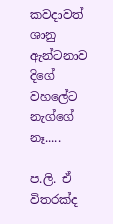කවදාවත් ශානු ඇන්ටනාව දිගේ වහලේට නැග්ගේ නෑ.....

ප.ලි. ඒ විතරක්ද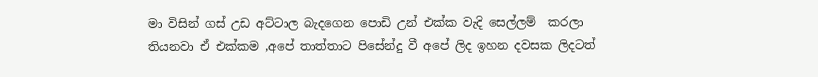මා විසින් ගස් උඩ අට්ටාල බැදගෙන පොඩි උන් එක්ක වැදි සෙල්ලම්  කරලා තියනවා ඒ එක්කම ,අපේ තාත්තාට පිසේන්දු වී අපේ ලිද ඉහන දවසක ලිදටත්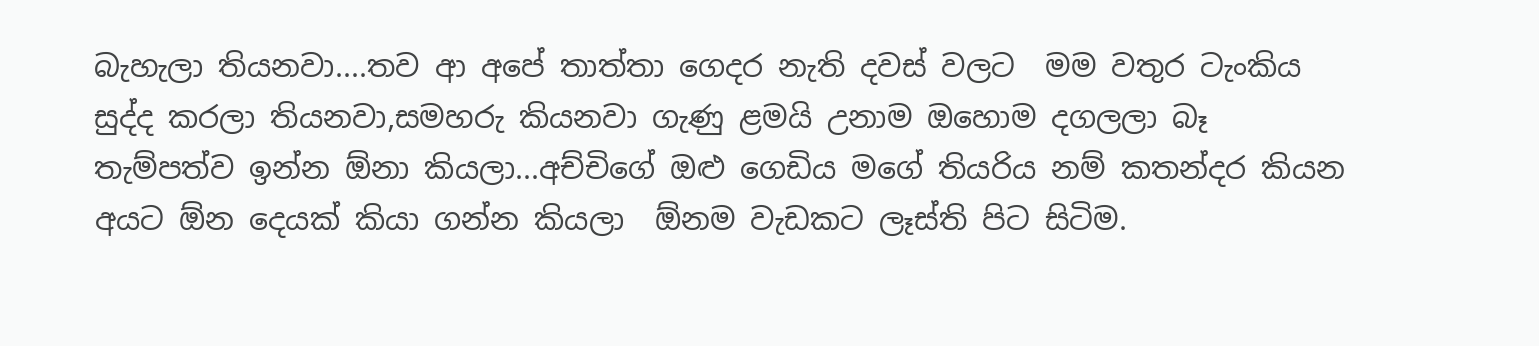බැහැලා තියනවා....තව ආ අපේ තාත්තා ගෙදර නැති දවස් වලට  මම වතුර ටැංකිය සුද්ද කරලා තියනවා,සමහරු කියනවා ගැණු ළමයි උනාම ඔහොම දගලලා බෑ තැම්පත්ව ඉන්න ඕනා කියලා...අච්චිගේ ඔළු ගෙඩිය මගේ තියරිය නම් කතන්දර කියන අයට ඕන දෙයක් කියා ගන්න කියලා  ඕනම වැඩකට ලෑස්ති පිට සිටිම.